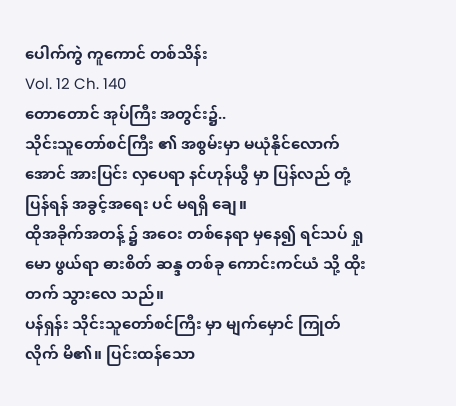ပေါက်ကွဲ ကူကောင် တစ်သိန်း
Vol. 12 Ch. 140
တောတောင် အုပ်ကြီး အတွင်း၌..
သိုင်းသူတော်စင်ကြီး ၏ အစွမ်းမှာ မယုံနိုင်လောက်အောင် အားပြင်း လှပေရာ နင်ဟုန်ယွီ မှာ ပြန်လည် တုံ့ပြန်ရန် အခွင့်အရေး ပင် မရရှိ ချေ။
ထိုအခိုက်အတန့် ၌ အဝေး တစ်နေရာ မှနေ၍ ရင်သပ် ရှုမော ဖွယ်ရာ ဓားစိတ် ဆန္ဒ တစ်ခု ကောင်းကင်ယံ သို့ ထိုးတက် သွားလေ သည်။
ပန်ရှန်း သိုင်းသူတော်စင်ကြီး မှာ မျက်မှောင် ကြုတ်လိုက် မိ၏။ ပြင်းထန်သော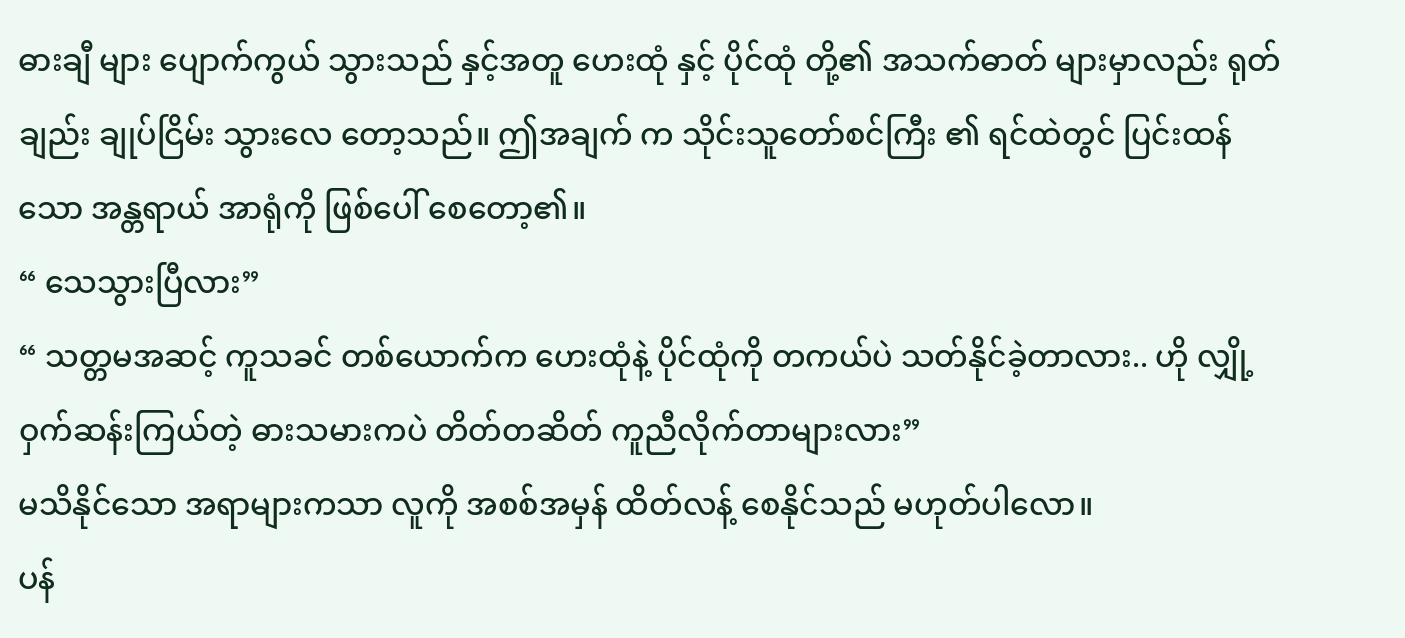ဓားချီ များ ပျောက်ကွယ် သွားသည် နှင့်အတူ ဟေးထုံ နှင့် ပိုင်ထုံ တို့၏ အသက်ဓာတ် များမှာလည်း ရုတ်ချည်း ချုပ်ငြိမ်း သွားလေ တော့သည်။ ဤအချက် က သိုင်းသူတော်စင်ကြီး ၏ ရင်ထဲတွင် ပြင်းထန်သော အန္တရာယ် အာရုံကို ဖြစ်ပေါ် စေတော့၏။
“ သေသွားပြီလား”
“ သတ္တမအဆင့် ကူသခင် တစ်ယောက်က ဟေးထုံနဲ့ ပိုင်ထုံကို တကယ်ပဲ သတ်နိုင်ခဲ့တာလား.. ဟို လျှို့ဝှက်ဆန်းကြယ်တဲ့ ဓားသမားကပဲ တိတ်တဆိတ် ကူညီလိုက်တာများလား”
မသိနိုင်သော အရာများကသာ လူကို အစစ်အမှန် ထိတ်လန့် စေနိုင်သည် မဟုတ်ပါလော။
ပန်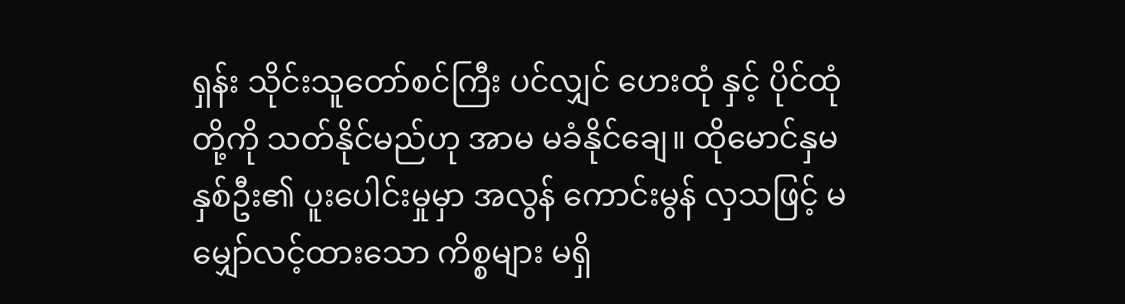ရှန်း သိုင်းသူတော်စင်ကြီး ပင်လျှင် ဟေးထုံ နှင့် ပိုင်ထုံ တို့ကို သတ်နိုင်မည်ဟု အာမ မခံနိုင်ချေ။ ထိုမောင်နှမ နှစ်ဦး၏ ပူးပေါင်းမှုမှာ အလွန် ကောင်းမွန် လှသဖြင့် မမျှော်လင့်ထားသော ကိစ္စများ မရှိ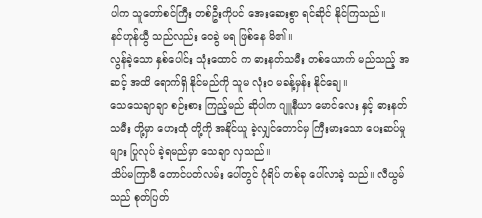ပါက သူတော်စင်ကြီး တစ်ဦးကိုပင် အေးဆေးစွာ ရင်ဆိုင် နိုင်ကြသည်။
နင်ဟုန်ယွီ သည်လည်း ဝေခွဲ မရ ဖြစ်နေ မိ၏။
လွန်ခဲ့သော နှစ်ပေါင်း သုံးထောင် က ဓားနတ်သမီး တစ်ယောက် မည်သည့် အဆင့် အထိ ရောက်ရှိ နိုင်မည်ကို သူမ လုံးဝ မခန့်မှန်း နိုင်ချေ။
သေသေချာချာ စဉ်းစား ကြည့်မည် ဆိုပါက ဂျူနီယာ မောင်လေး နှင့် ဓားနတ်သမီး တို့မှာ ဟေးထုံ တို့ကို အနိုင်ယူ ခဲ့လျှင်တောင်မှ ကြီးမားသော ပေးဆပ်မှုများ ပြုလုပ် ခဲ့ရမည်မှာ သေချာ လှသည်။
သိပ်မကြာမီ တောင်ပတ်လမ်း ပေါ်တွင် ပုံရိပ် တစ်ခု ပေါ်လာခဲ့ သည်။ လီယွမ် သည် စုတ်ပြတ်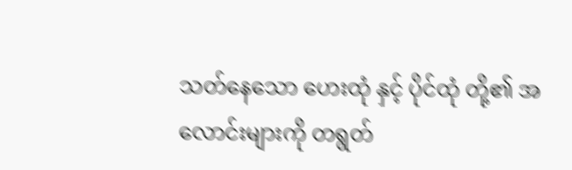သတ်နေသော ဟေးထုံ နှင့် ပိုင်ထုံ တို့၏ အလောင်းများကို တရွတ်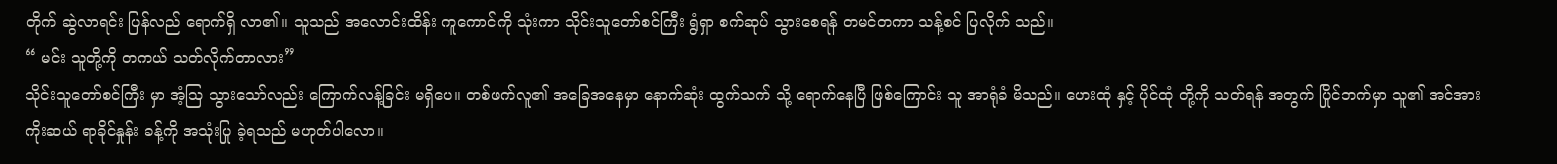တိုက် ဆွဲလာရင်း ပြန်လည် ရောက်ရှိ လာ၏။ သူသည် အလောင်းထိန်း ကူကောင်ကို သုံးကာ သိုင်းသူတော်စင်ကြီး ရွံရှာ စက်ဆုပ် သွားစေရန် တမင်တကာ သန့်စင် ပြလိုက် သည်။
“ မင်း သူတို့ကို တကယ် သတ်လိုက်တာလား”
သိုင်းသူတော်စင်ကြီး မှာ အံ့ဩ သွားသော်လည်း ကြောက်လန့်ခြင်း မရှိပေ။ တစ်ဖက်လူ၏ အခြေအနေမှာ နောက်ဆုံး ထွက်သက် သို့ ရောက်နေပြီ ဖြစ်ကြောင်း သူ အာရုံခံ မိသည်။ ဟေးထုံ နှင့် ပိုင်ထုံ တို့ကို သတ်ရန် အတွက် ပြိုင်ဘက်မှာ သူ၏ အင်အား ကိုးဆယ် ရာခိုင်နှုန်း ခန့်ကို အသုံးပြု ခဲ့ရသည် မဟုတ်ပါလော။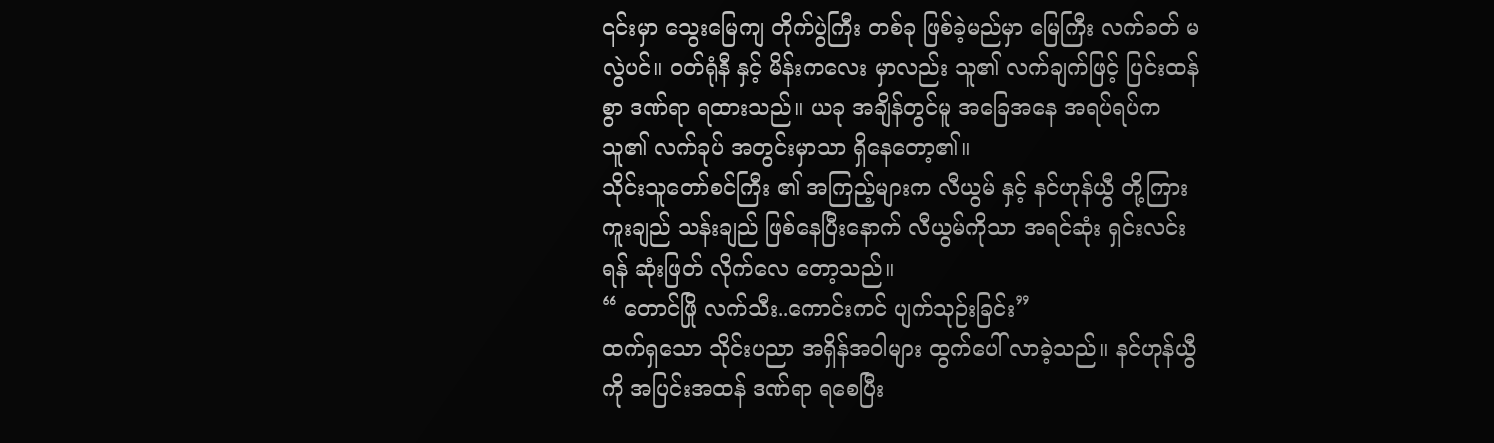၎င်းမှာ သွေးမြေကျ တိုက်ပွဲကြီး တစ်ခု ဖြစ်ခဲ့မည်မှာ မြေကြီး လက်ခတ် မလွဲပင်။ ဝတ်ရုံနီ နှင့် မိန်းကလေး မှာလည်း သူ၏ လက်ချက်ဖြင့် ပြင်းထန်စွာ ဒဏ်ရာ ရထားသည်။ ယခု အချိန်တွင်မူ အခြေအနေ အရပ်ရပ်က သူ၏ လက်ခုပ် အတွင်းမှာသာ ရှိနေတော့၏။
သိုင်းသူတော်စင်ကြီး ၏ အကြည့်များက လီယွမ် နှင့် နင်ဟုန်ယွီ တို့ကြား ကူးချည် သန်းချည် ဖြစ်နေပြီးနောက် လီယွမ်ကိုသာ အရင်ဆုံး ရှင်းလင်းရန် ဆုံးဖြတ် လိုက်လေ တော့သည်။
“ တောင်ဖြို လက်သီး..ကောင်းကင် ပျက်သုဉ်းခြင်း”
ထက်ရှသော သိုင်းပညာ အရှိန်အဝါများ ထွက်ပေါ် လာခဲ့သည်။ နင်ဟုန်ယွီ ကို အပြင်းအထန် ဒဏ်ရာ ရစေပြီး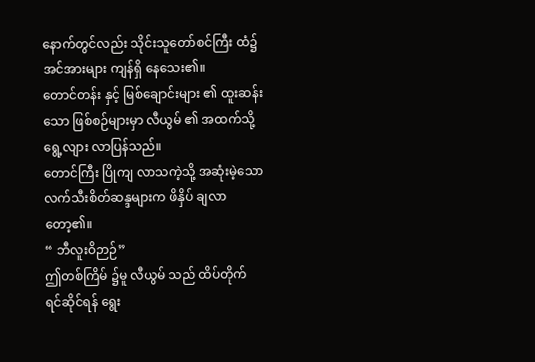နောက်တွင်လည်း သိုင်းသူတော်စင်ကြီး ထံ၌ အင်အားများ ကျန်ရှိ နေသေး၏။
တောင်တန်း နှင့် မြစ်ချောင်းများ ၏ ထူးဆန်းသော ဖြစ်စဉ်များမှာ လီယွမ် ၏ အထက်သို့ ရွေ့လျား လာပြန်သည်။
တောင်ကြီး ပြိုကျ လာသကဲ့သို့ အဆုံးမဲ့သော လက်သီးစိတ်ဆန္ဒများက ဖိနှိပ် ချလာတော့၏။
“ ဘီလူးဝိဉာဉ်”
ဤတစ်ကြိမ် ၌မူ လီယွမ် သည် ထိပ်တိုက် ရင်ဆိုင်ရန် ရွေး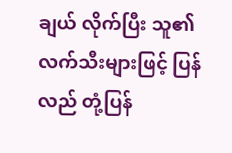ချယ် လိုက်ပြီး သူ၏ လက်သီးများဖြင့် ပြန်လည် တုံ့ပြန်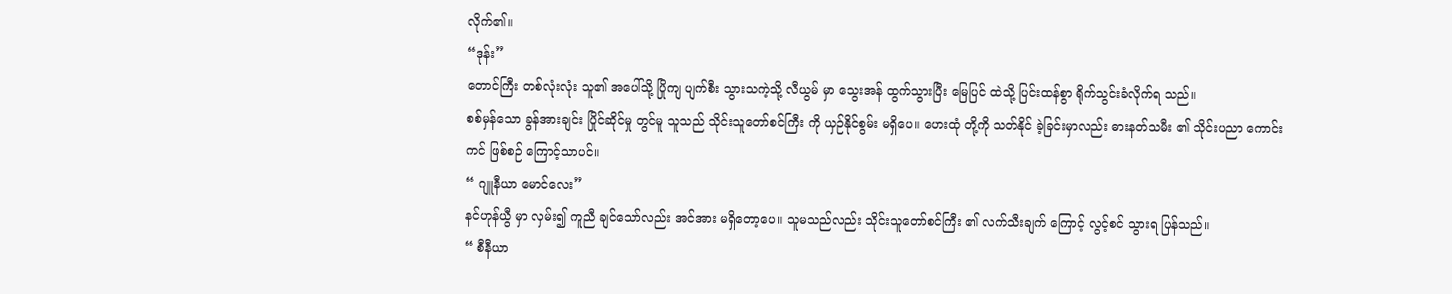လိုက်၏။
“ဒုန်း”
တောင်ကြီး တစ်လုံးလုံး သူ၏ အပေါ်သို့ ပြိုကျ ပျက်စီး သွားသကဲ့သို့ လီယွမ် မှာ သွေးအန် ထွက်သွားပြီး မြေပြင် ထဲသို့ ပြင်းထန်စွာ ရိုက်သွင်းခံလိုက်ရ သည်။
စစ်မှန်သော ခွန်အားချင်း ပြိုင်ဆိုင်မှု တွင်မူ သူသည် သိုင်းသူတော်စင်ကြီး ကို ယှဉ်နိုင်စွမ်း မရှိပေ။ ဟေးထုံ တို့ကို သတ်နိုင် ခဲ့ခြင်းမှာလည်း ဓားနတ်သမီး ၏ သိုင်းပညာ ကောင်းကင် ဖြစ်စဉ် ကြောင့်သာပင်။
“ ဂျူနီယာ မောင်လေး”
နင်ဟုန်ယွီ မှာ လှမ်း၍ ကူညီ ချင်သော်လည်း အင်အား မရှိတော့ပေ။ သူမသည်လည်း သိုင်းသူတော်စင်ကြီး ၏ လက်သီးချက် ကြောင့် လွင့်စင် သွားရ ပြန်သည်။
“ စီနီယာ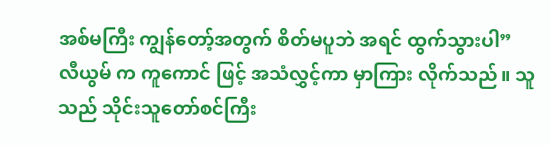အစ်မကြီး ကျွန်တော့်အတွက် စိတ်မပူဘဲ အရင် ထွက်သွားပါ”
လီယွမ် က ကူကောင် ဖြင့် အသံလွှင့်ကာ မှာကြား လိုက်သည်။ သူသည် သိုင်းသူတော်စင်ကြီး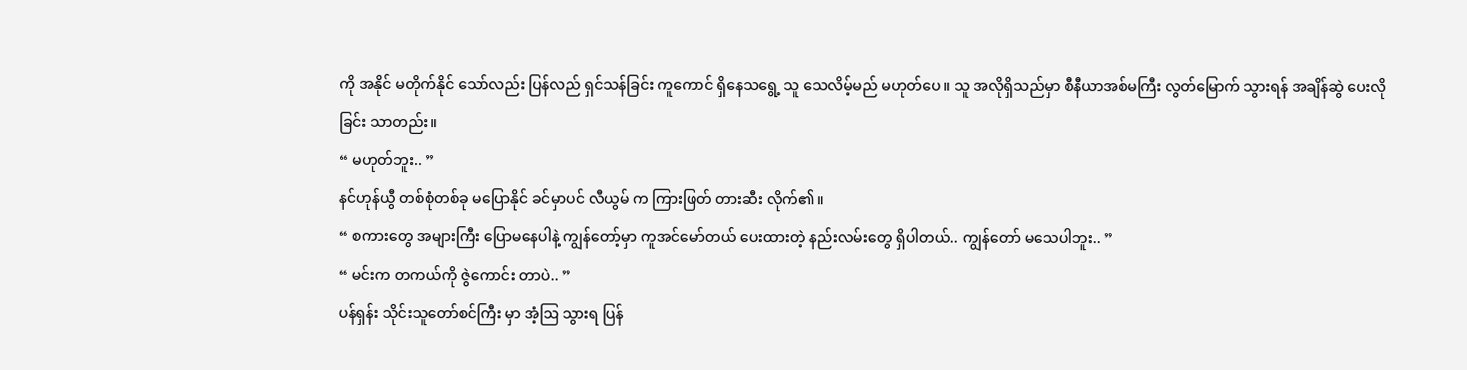ကို အနိုင် မတိုက်နိုင် သော်လည်း ပြန်လည် ရှင်သန်ခြင်း ကူကောင် ရှိနေသရွေ့ သူ သေလိမ့်မည် မဟုတ်ပေ။ သူ အလိုရှိသည်မှာ စီနီယာအစ်မကြီး လွတ်မြောက် သွားရန် အချိန်ဆွဲ ပေးလိုခြင်း သာတည်း။
“ မဟုတ်ဘူး.. ”
နင်ဟုန်ယွီ တစ်စုံတစ်ခု မပြောနိုင် ခင်မှာပင် လီယွမ် က ကြားဖြတ် တားဆီး လိုက်၏။
“ စကားတွေ အများကြီး ပြောမနေပါနဲ့ ကျွန်တော့်မှာ ကူအင်မော်တယ် ပေးထားတဲ့ နည်းလမ်းတွေ ရှိပါတယ်.. ကျွန်တော် မသေပါဘူး.. ”
“ မင်းက တကယ်ကို ဇွဲကောင်း တာပဲ.. ”
ပန်ရှန်း သိုင်းသူတော်စင်ကြီး မှာ အံ့ဩ သွားရ ပြန်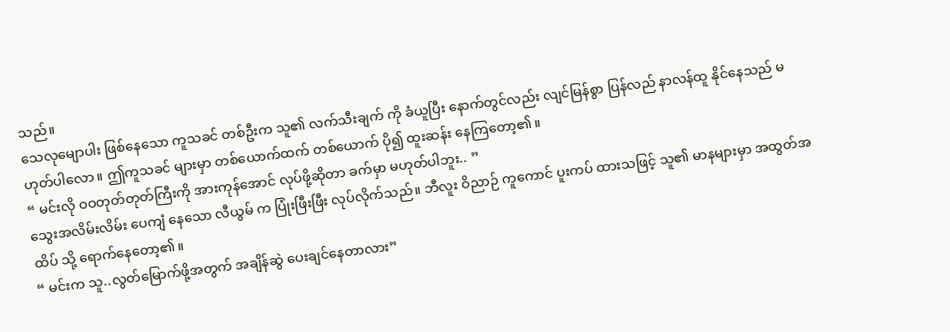သည်။
သေလုမျောပါး ဖြစ်နေသော ကူသခင် တစ်ဦးက သူ၏ လက်သီးချက် ကို ခံယူပြီး နောက်တွင်လည်း လျင်မြန်စွာ ပြန်လည် နာလန်ထူ နိုင်နေသည် မဟုတ်ပါလော။ ဤကူသခင် များမှာ တစ်ယောက်ထက် တစ်ယောက် ပို၍ ထူးဆန်း နေကြတော့၏။
“ မင်းလို ဝဝတုတ်တုတ်ကြီးကို အားကုန်အောင် လုပ်ဖို့ဆိုတာ ခက်မှာ မဟုတ်ပါဘူး.. ”
သွေးအလိမ်းလိမ်း ပေကျံ နေသော လီယွမ် က ပြုံးဖြီးဖြီး လုပ်လိုက်သည်။ ဘီလူး ဝိညာဉ် ကူကောင် ပူးကပ် ထားသဖြင့် သူ၏ မာနများမှာ အထွတ်အထိပ် သို့ ရောက်နေတော့၏။
“ မင်းက သူ..လွတ်မြောက်ဖို့အတွက် အချိန်ဆွဲ ပေးချင်နေတာလား”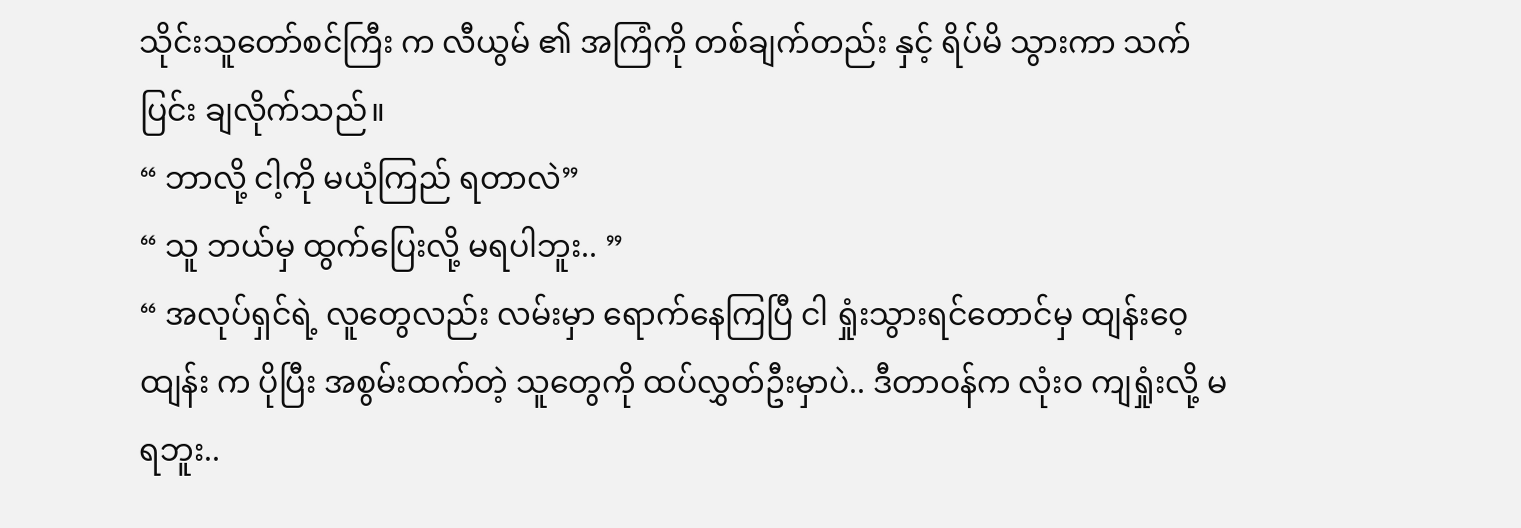သိုင်းသူတော်စင်ကြီး က လီယွမ် ၏ အကြံကို တစ်ချက်တည်း နှင့် ရိပ်မိ သွားကာ သက်ပြင်း ချလိုက်သည်။
“ ဘာလို့ ငါ့ကို မယုံကြည် ရတာလဲ”
“ သူ ဘယ်မှ ထွက်ပြေးလို့ မရပါဘူး.. ”
“ အလုပ်ရှင်ရဲ့ လူတွေလည်း လမ်းမှာ ရောက်နေကြပြီ ငါ ရှုံးသွားရင်တောင်မှ ထျန်းဝေ့ထျန်း က ပိုပြီး အစွမ်းထက်တဲ့ သူတွေကို ထပ်လွှတ်ဦးမှာပဲ.. ဒီတာဝန်က လုံးဝ ကျရှုံးလို့ မရဘူး..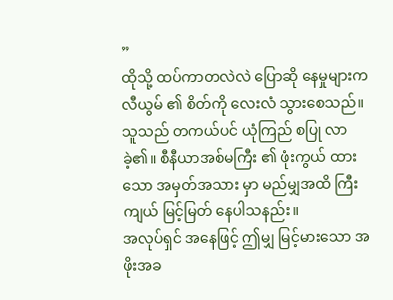”
ထိုသို့ ထပ်ကာတလဲလဲ ပြောဆို နေမှုများက လီယွမ် ၏ စိတ်ကို လေးလံ သွားစေသည်။
သူသည် တကယ်ပင် ယုံကြည် စပြု လာခဲ့၏။ စီနီယာအစ်မကြီး ၏ ဖုံးကွယ် ထားသော အမှတ်အသား မှာ မည်မျှအထိ ကြီးကျယ် မြင့်မြတ် နေပါသနည်း။
အလုပ်ရှင် အနေဖြင့် ဤမျှ မြင့်မားသော အဖိုးအခ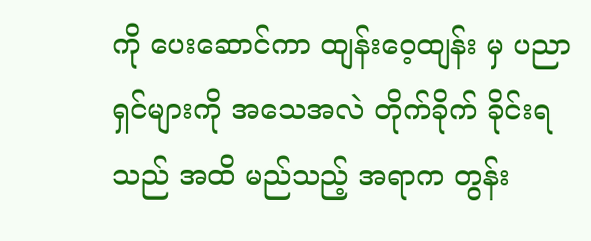ကို ပေးဆောင်ကာ ထျန်းဝေ့ထျန်း မှ ပညာရှင်များကို အသေအလဲ တိုက်ခိုက် ခိုင်းရသည် အထိ မည်သည့် အရာက တွန်း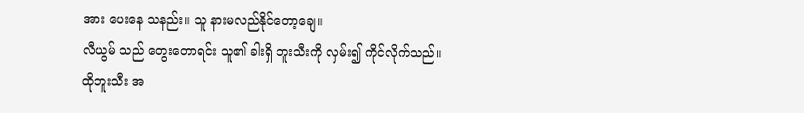အား ပေးနေ သနည်း။ သူ နားမလည်နိုင်တော့ချေ။
လီယွမ် သည် တွေးတောရင်း သူ၏ ခါးရှိ ဘူးသီးကို လှမ်း၍ ကိုင်လိုက်သည်။ ထိုဘူးသီး အ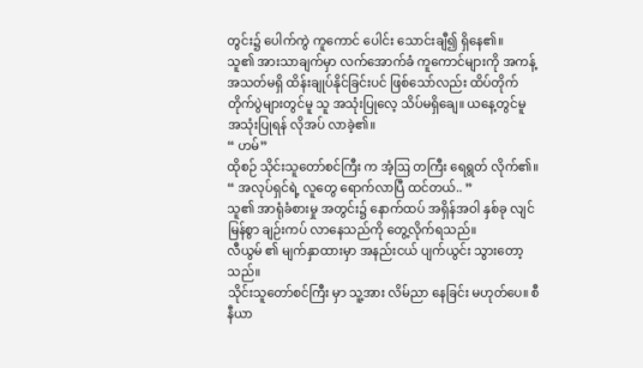တွင်း၌ ပေါက်ကွဲ ကူကောင် ပေါင်း သောင်းချီ၍ ရှိနေ၏။
သူ၏ အားသာချက်မှာ လက်အောက်ခံ ကူကောင်များကို အကန့်အသတ်မရှိ ထိန်းချုပ်နိုင်ခြင်းပင် ဖြစ်သော်လည်း ထိပ်တိုက် တိုက်ပွဲများတွင်မူ သူ အသုံးပြုလေ့ သိပ်မရှိချေ။ ယနေ့တွင်မူ အသုံးပြုရန် လိုအပ် လာခဲ့၏။
“ ဟမ်”
ထိုစဉ် သိုင်းသူတော်စင်ကြီး က အံ့ဩ တကြီး ရေရွတ် လိုက်၏။
“ အလုပ်ရှင်ရဲ့ လူတွေ ရောက်လာပြီ ထင်တယ်.. ”
သူ၏ အာရုံခံစားမှု အတွင်း၌ နောက်ထပ် အရှိန်အဝါ နှစ်ခု လျင်မြန်စွာ ချဉ်းကပ် လာနေသည်ကို တွေ့လိုက်ရသည်။
လီယွမ် ၏ မျက်နှာထားမှာ အနည်းငယ် ပျက်ယွင်း သွားတော့သည်။
သိုင်းသူတော်စင်ကြီး မှာ သူ့အား လိမ်ညာ နေခြင်း မဟုတ်ပေ။ စီနီယာ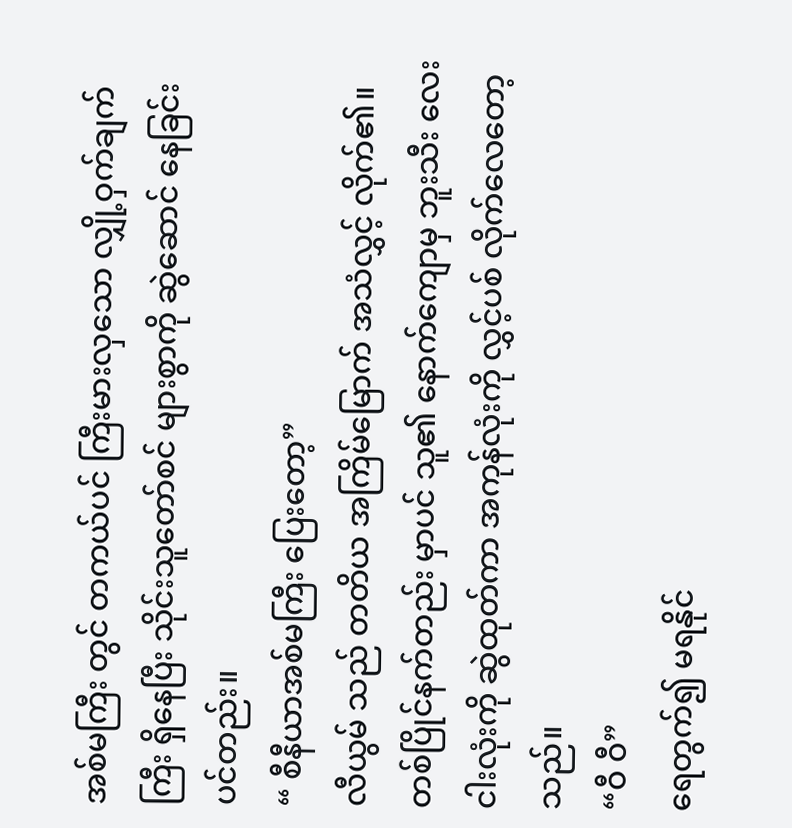အစ်မကြီး တွင် တကယ်ပင် ကြီးမားလှသော လျှို့ဝှက်ချက်ကြီး ရှိနေပြီး သိုင်းသူတော်စင် များစွာကို ဆွဲဆောင် နေခြင်း ပင်တည်း။
“ စီနီယာအစ်မကြီး ပြေးတော့”
လီယွမ် သည် တတိယ အကြိမ်မြောက် အသံလွှင့် လိုက်၏။ တစ်ပြိုင်နက်တည်း မှာပင် သူ၏ နောက်ကျောမှ ဘူးသီး လေးငါးလုံးကို ဆွဲထုတ်ကာ အကုန်လုံးကို လွှင့်ပစ် လိုက်လေတော့သည်။
“ဝီ ဝီ”
ရေတွက်၍ မရနိုင်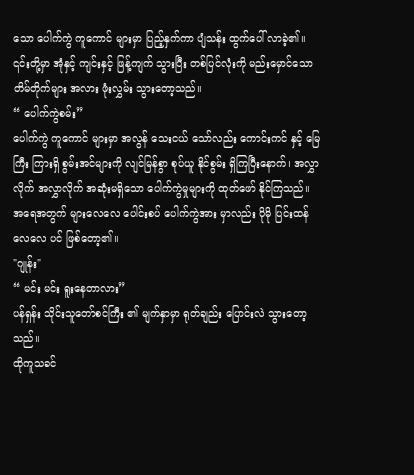သော ပေါက်ကွဲ ကူကောင် များမှာ ပြည့်နှက်ကာ ပျံသန်း ထွက်ပေါ် လာခဲ့၏။ ၎င်းတို့မှာ အုံနှင့် ကျင်းနှင့် ဖြန့်ကျက် သွားပြီး တစ်ပြင်လုံးကို မည်းမှောင်သော တိမ်တိုက်များ အလား ဖုံးလွှမ်း သွားတော့သည်။
“ ပေါက်ကွဲစမ်း”
ပေါက်ကွဲ ကူကောင် များမှာ အလွန် သေးငယ် သော်လည်း ကောင်းကင် နှင့် မြေကြီး ကြားရှိ စွမ်းအင်များကို လျင်မြန်စွာ စုပ်ယူ နိုင်စွမ်း ရှိကြပြီးနောက်၊ အလွှာလိုက် အလွှာလိုက် အဆုံးမရှိသော ပေါက်ကွဲမှုများကို ထုတ်ဖော် နိုင်ကြသည်။ အရေအတွက် များလေလေ ပေါင်းစပ် ပေါက်ကွဲအား မှာလည်း ပိုမို ပြင်းထန် လေလေ ပင် ဖြစ်တော့၏။
"ဂျုန်း"
“ မင်း မင်း ရူးနေတာလား”
ပန်ရှန်း သိုင်းသူတော်စင်ကြီး ၏ မျက်နှာမှာ ရုတ်ချည်း ပြောင်းလဲ သွားတော့သည်။
ထိုကူသခင်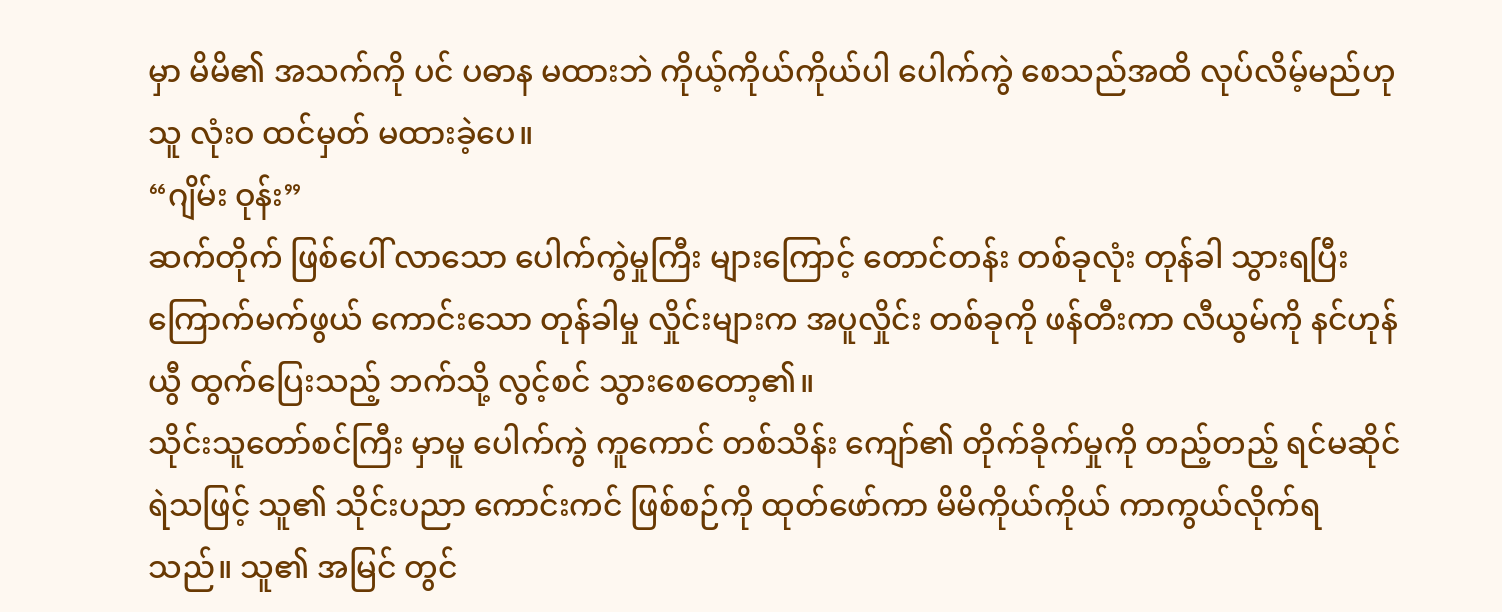မှာ မိမိ၏ အသက်ကို ပင် ပဓာန မထားဘဲ ကိုယ့်ကိုယ်ကိုယ်ပါ ပေါက်ကွဲ စေသည်အထိ လုပ်လိမ့်မည်ဟု သူ လုံးဝ ထင်မှတ် မထားခဲ့ပေ။
“ဂျိမ်း ဝုန်း”
ဆက်တိုက် ဖြစ်ပေါ် လာသော ပေါက်ကွဲမှုကြီး များကြောင့် တောင်တန်း တစ်ခုလုံး တုန်ခါ သွားရပြီး ကြောက်မက်ဖွယ် ကောင်းသော တုန်ခါမှု လှိုင်းများက အပူလှိုင်း တစ်ခုကို ဖန်တီးကာ လီယွမ်ကို နင်ဟုန်ယွီ ထွက်ပြေးသည့် ဘက်သို့ လွင့်စင် သွားစေတော့၏။
သိုင်းသူတော်စင်ကြီး မှာမူ ပေါက်ကွဲ ကူကောင် တစ်သိန်း ကျော်၏ တိုက်ခိုက်မှုကို တည့်တည့် ရင်မဆိုင် ရဲသဖြင့် သူ၏ သိုင်းပညာ ကောင်းကင် ဖြစ်စဉ်ကို ထုတ်ဖော်ကာ မိမိကိုယ်ကိုယ် ကာကွယ်လိုက်ရသည်။ သူ၏ အမြင် တွင်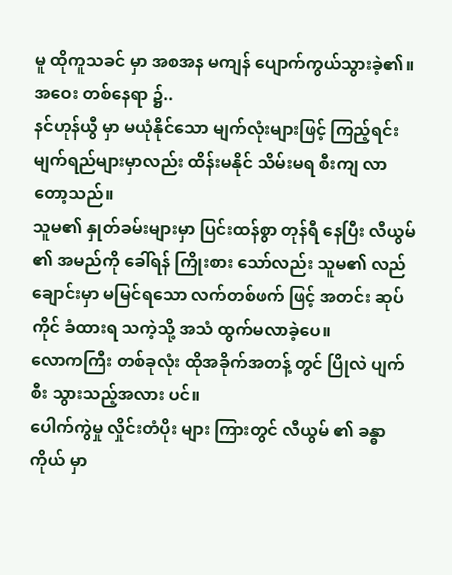မူ ထိုကူသခင် မှာ အစအန မကျန် ပျောက်ကွယ်သွားခဲ့၏။
အဝေး တစ်နေရာ ၌..
နင်ဟုန်ယွီ မှာ မယုံနိုင်သော မျက်လုံးများဖြင့် ကြည့်ရင်း မျက်ရည်များမှာလည်း ထိန်းမနိုင် သိမ်းမရ စီးကျ လာတော့သည်။
သူမ၏ နှုတ်ခမ်းများမှာ ပြင်းထန်စွာ တုန်ရီ နေပြီး လီယွမ် ၏ အမည်ကို ခေါ်ရန် ကြိုးစား သော်လည်း သူမ၏ လည်ချောင်းမှာ မမြင်ရသော လက်တစ်ဖက် ဖြင့် အတင်း ဆုပ်ကိုင် ခံထားရ သကဲ့သို့ အသံ ထွက်မလာခဲ့ပေ။
လောကကြီး တစ်ခုလုံး ထိုအခိုက်အတန့် တွင် ပြိုလဲ ပျက်စီး သွားသည့်အလား ပင်။
ပေါက်ကွဲမှု လှိုင်းတံပိုး များ ကြားတွင် လီယွမ် ၏ ခန္ဓာကိုယ် မှာ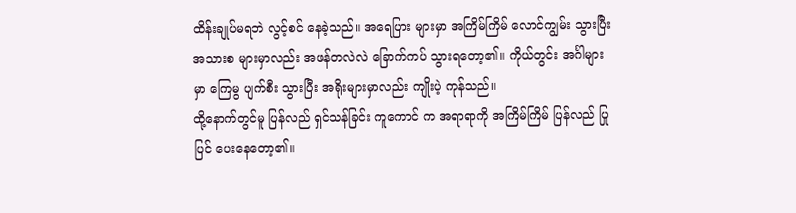ထိန်းချုပ်မရဘဲ လွင့်စင် နေခဲ့သည်။ အရေပြား များမှာ အကြိမ်ကြိမ် လောင်ကျွမ်း သွားပြီး အသားစ များမှာလည်း အဖန်တလဲလဲ ခြောက်ကပ် သွားရတော့၏။ ကိုယ်တွင်း အင်္ဂါများမှာ ကြေမွ ပျက်စီး သွားပြီး အရိုးများမှာလည်း ကျိုးပဲ့ ကုန်သည်။
ထို့နောက်တွင်မူ ပြန်လည် ရှင်သန်ခြင်း ကူကောင် က အရာရာကို အကြိမ်ကြိမ် ပြန်လည် ပြုပြင် ပေးနေတော့၏။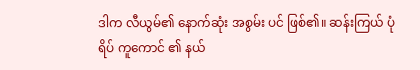ဒါက လီယွမ်၏ နောက်ဆုံး အစွမ်း ပင် ဖြစ်၏။ ဆန်းကြယ် ပုံရိပ် ကူကောင် ၏ နယ်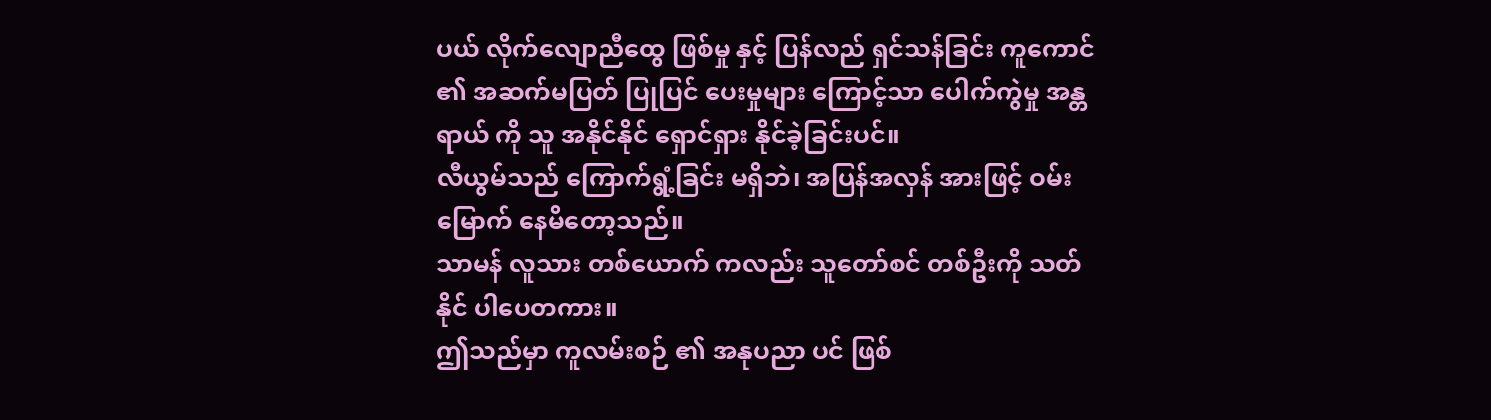ပယ် လိုက်လျောညီထွေ ဖြစ်မှု နှင့် ပြန်လည် ရှင်သန်ခြင်း ကူကောင် ၏ အဆက်မပြတ် ပြုပြင် ပေးမှုများ ကြောင့်သာ ပေါက်ကွဲမှု အန္တရာယ် ကို သူ အနိုင်နိုင် ရှောင်ရှား နိုင်ခဲ့ခြင်းပင်။
လီယွမ်သည် ကြောက်ရွံ့ခြင်း မရှိဘဲ၊ အပြန်အလှန် အားဖြင့် ဝမ်းမြောက် နေမိတော့သည်။
သာမန် လူသား တစ်ယောက် ကလည်း သူတော်စင် တစ်ဦးကို သတ်နိုင် ပါပေတကား။
ဤသည်မှာ ကူလမ်းစဉ် ၏ အနုပညာ ပင် ဖြစ်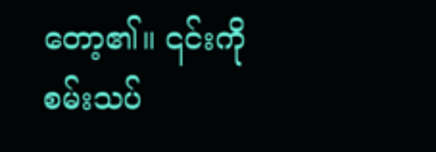တော့၏။ ၎င်းကို စမ်းသပ်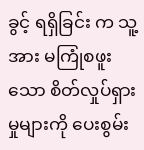ခွင့် ရရှိခြင်း က သူ့အား မကြုံစဖူးသော စိတ်လှုပ်ရှားမှုများကို ပေးစွမ်း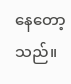နေတော့သည်။